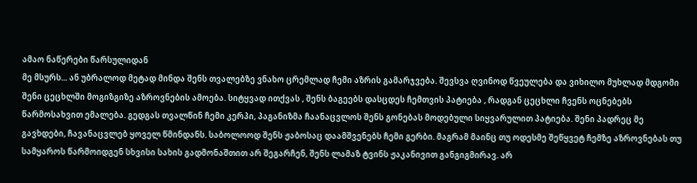ამაო ნაწერები წარსულიდან
მე მსურს... ან უბრალოდ მეტად მინდა შენს თვალებზე ვნახო ცრემლად ჩემი აზრის გამარჯვება. შევსვა ღვინოდ წვეულება და ვიხილო მუხლად მდგომი შენი ცეცხლში მოგიზგიზე აზროვნების ამოება. სიტყვად ითქვას , შენს ბაგეებს დასცდეს ჩემთვის პატიება , რადგან ცეცხლი ჩვენს ოცნებებს წარმოსახვით ემალება. გედგას თვალწინ ჩემი კერპი, პაგანიზმა ჩაანაცვლოს შენს გონებას მოდებული სიყვარულით პატიება. შენი პადრეც მე გავხდები, ჩავანაცვლებ ყოველ წმინდანს. საბოლოოდ შენს ჟაბოსაც დაამშვენებს ჩემი გერბი. მაგრამ მაინც თუ ოდესმე შეწყვეტ ჩემზე აზროვნებას თუ სამყაროს წარმოიდგენ სხვისი სახის გადმონაშთით არ შეგარჩენ, შენს ლამაზ ტვინს ჟაკანივით განგიგმირავ. არ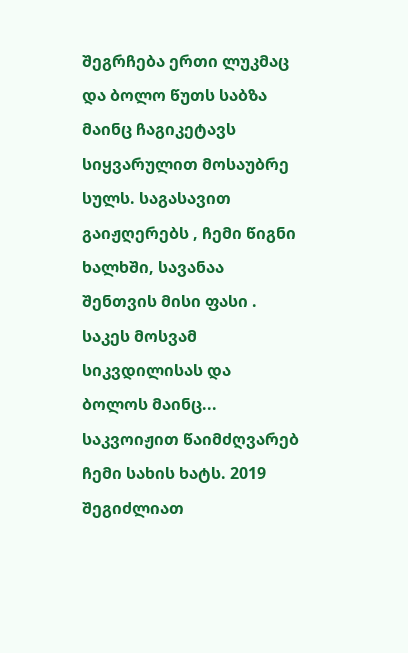შეგრჩება ერთი ლუკმაც და ბოლო წუთს საბზა მაინც ჩაგიკეტავს სიყვარულით მოსაუბრე სულს. საგასავით გაიჟღერებს , ჩემი წიგნი ხალხში, სავანაა შენთვის მისი ფასი . საკეს მოსვამ სიკვდილისას და ბოლოს მაინც... საკვოიჟით წაიმძღვარებ ჩემი სახის ხატს. 2019
შეგიძლიათ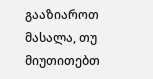გააზიაროთ მასალა, თუ მიუთითებთ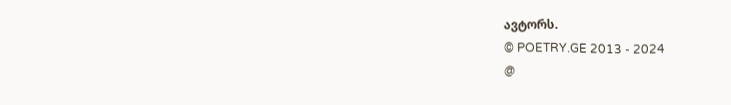ავტორს.
© POETRY.GE 2013 - 2024
@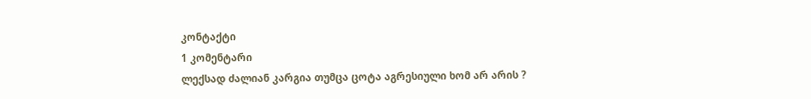კონტაქტი
1 კომენტარი
ლექსად ძალიან კარგია თუმცა ცოტა აგრესიული ხომ არ არის ?